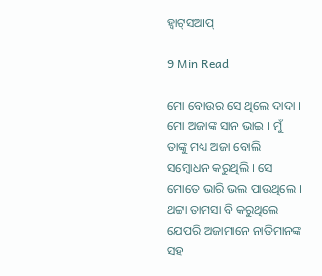ହ୍ୱାଟ୍‌ସଆପ୍‌

9 Min Read

ମୋ ବୋଉର ସେ ଥିଲେ ଦାଦା । ମୋ ଅଜାଙ୍କ ସାନ ଭାଇ । ମୁଁ ତାଙ୍କୁ ମଧ୍ୟ ଅଜା ବୋଲି ସମ୍ବୋଧନ କରୁଥିଲି । ସେ ମୋତେ ଭାରି ଭଲ ପାଉଥିଲେ । ଥଟ୍ଟା ତାମସା ବି କରୁଥିଲେ ଯେପରି ଅଜାମାନେ ନାତିମାନଙ୍କ ସହ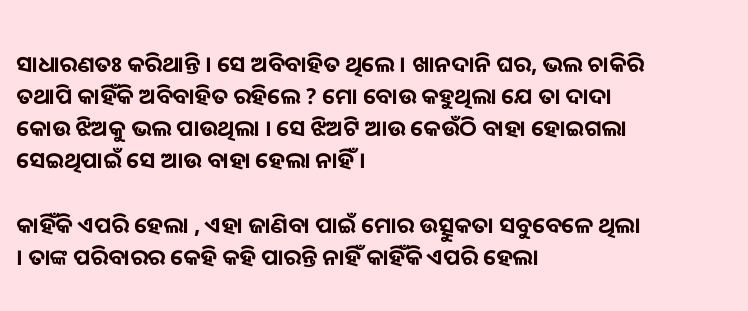ସାଧାରଣତଃ କରିଥାନ୍ତି । ସେ ଅବିବାହିତ ଥିଲେ । ଖାନଦାନି ଘର, ଭଲ ଚାକିରି ତଥାପି କାହିଁକି ଅବିବାହିତ ରହିଲେ ? ମୋ ବୋଉ କହୁଥିଲା ଯେ ତା ଦାଦା କୋଉ ଝିଅକୁ ଭଲ ପାଉଥିଲା । ସେ ଝିଅଟି ଆଉ କେଉଁଠି ବାହା ହୋଇଗଲା ସେଇଥିପାଇଁ ସେ ଆଉ ବାହା ହେଲା ନାହିଁ ।

କାହିଁକି ଏପରି ହେଲା , ଏହା ଜାଣିବା ପାଇଁ ମୋର ଉତ୍ସୁକତା ସବୁବେଳେ ଥିଲା । ତାଙ୍କ ପରିବାରର କେହି କହି ପାରନ୍ତି ନାହିଁ କାହିଁକି ଏପରି ହେଲା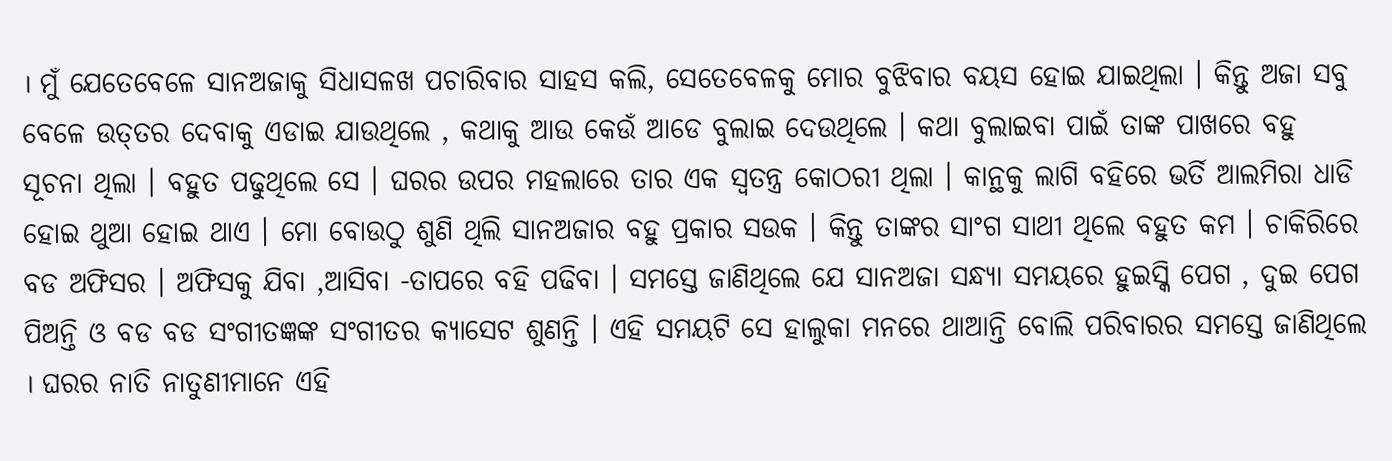। ମୁଁ ଯେତେବେଳେ ସାନଅଜାକୁ ସିଧାସଳଖ ପଚାରିବାର ସାହସ କଲି, ସେତେବେଳକୁ ମୋର ବୁଝିବାର ବୟସ ହୋଇ ଯାଇଥିଲା । କିନ୍ତୁ ଅଜା ସବୁ ବେଳେ ଉତ୍‌ତର ଦେବାକୁ ଏଡାଇ ଯାଉଥିଲେ , କଥାକୁ ଆଉ କେଉଁ ଆଡେ ବୁଲାଇ ଦେଉଥିଲେ । କଥା ବୁଲାଇବା ପାଇଁ ତାଙ୍କ ପାଖରେ ବହୁ ସୂଚନା ଥିଲା । ବହୁତ ପଢୁଥିଲେ ସେ । ଘରର ଉପର ମହଲାରେ ତାର ଏକ ସ୍ୱତନ୍ତ୍ର କୋଠରୀ ଥିଲା । କାନ୍ଥକୁ ଲାଗି ବହିରେ ଭର୍ତି ଆଲମିରା ଧାଡି ହୋଇ ଥୁଆ ହୋଇ ଥାଏ । ମୋ ବୋଉଠୁ ଶୁଣି ଥିଲି ସାନଅଜାର ବହୁ ପ୍ରକାର ସଉକ । କିନ୍ତୁ ତାଙ୍କର ସାଂଗ ସାଥୀ ଥିଲେ ବହୁତ କମ । ଚାକିରିରେ ବଡ ଅଫିସର । ଅଫିସକୁ ଯିବା ,ଆସିବା -ତାପରେ ବହି ପଢିବା । ସମସ୍ତେ ଜାଣିଥିଲେ ଯେ ସାନଅଜା ସନ୍ଧ୍ୟା ସମୟରେ ହୁଇସ୍କି ପେଗ , ଦୁଇ ପେଗ ପିଅନ୍ତି ଓ ବଡ ବଡ ସଂଗୀତଜ୍ଞଙ୍କ ସଂଗୀତର କ୍ୟାସେଟ ଶୁଣନ୍ତି । ଏହି ସମୟଟି ସେ ହାଲୁକା ମନରେ ଥାଆନ୍ତି ବୋଲି ପରିବାରର ସମସ୍ତେ ଜାଣିଥିଲେ । ଘରର ନାତି ନାତୁଣୀମାନେ ଏହି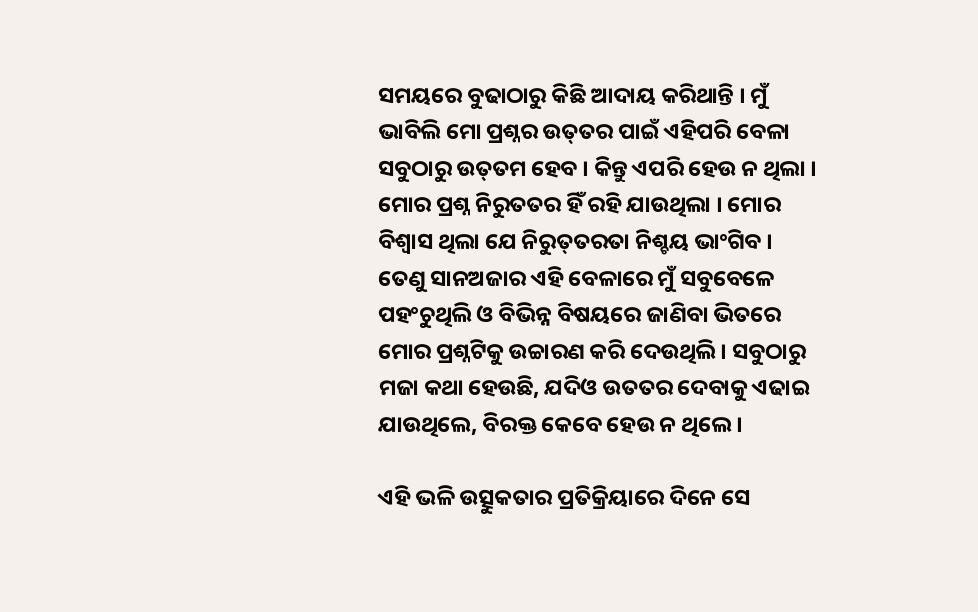ସମୟରେ ବୁଢାଠାରୁ କିଛି ଆଦାୟ କରିଥାନ୍ତି । ମୁଁ ଭାବିଲି ମୋ ପ୍ରଶ୍ନର ଉତ୍‌ତର ପାଇଁ ଏହିପରି ବେଳା ସବୁଠାରୁ ଉତ୍‌ତମ ହେବ । କିନ୍ତୁ ଏପରି ହେଉ ନ ଥିଲା । ମୋର ପ୍ରଶ୍ନ ନିରୁତତର ହିଁ ରହି ଯାଉଥିଲା । ମୋର ବିଶ୍ୱାସ ଥିଲା ଯେ ନିରୁତ୍‌ତରତା ନିଶ୍ଚୟ ଭାଂଗିବ । ତେଣୁ ସାନଅଜାର ଏହି ବେଳାରେ ମୁଁ ସବୁବେଳେ ପହଂଚୁଥିଲି ଓ ବିଭିନ୍ନ ବିଷୟରେ ଜାଣିବା ଭିତରେ ମୋର ପ୍ରଶ୍ନଟିକୁ ଉଚ୍ଚାରଣ କରି ଦେଉଥିଲି । ସବୁଠାରୁ ମଜା କଥା ହେଉଛି, ଯଦିଓ ଉତତର ଦେବାକୁ ଏଢାଇ ଯାଉଥିଲେ, ବିରକ୍ତ କେବେ ହେଉ ନ ଥିଲେ ।

ଏହି ଭଳି ଉତ୍ସୁକତାର ପ୍ରତିକ୍ରିୟାରେ ଦିନେ ସେ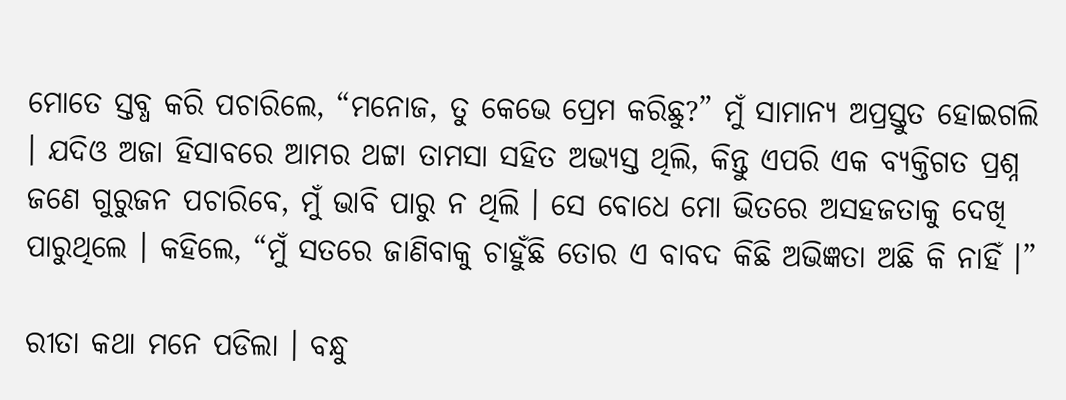ମୋତେ ସ୍ତବ୍ଧ କରି ପଚାରିଲେ, “ମନୋଜ, ତୁ କେଭେ ପ୍ରେମ କରିଛୁ?” ମୁଁ ସାମାନ୍ୟ ଅପ୍ରସ୍ତୁତ ହୋଇଗଲି । ଯଦିଓ ଅଜା ହିସାବରେ ଆମର ଥଟ୍ଟା ତାମସା ସହିତ ଅଭ୍ୟସ୍ତ ଥିଲି, କିନ୍ତୁ ଏପରି ଏକ ବ୍ୟକ୍ତିଗତ ପ୍ରଶ୍ନ ଜଣେ ଗୁରୁଜନ ପଚାରିବେ, ମୁଁ ଭାବି ପାରୁ ନ ଥିଲି । ସେ ବୋଧେ ମୋ ଭିତରେ ଅସହଜତାକୁ ଦେଖି ପାରୁଥିଲେ । କହିଲେ, “ମୁଁ ସତରେ ଜାଣିବାକୁ ଚାହୁଁଛି ତୋର ଏ ବାବଦ କିଛି ଅଭିଜ୍ଞତା ଅଛି କି ନାହିଁ ।”

ରୀତା କଥା ମନେ ପଡିଲା । ବନ୍ଧୁ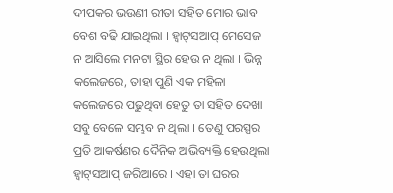ଦୀପକର ଭଉଣୀ ରୀତା ସହିତ ମୋର ଭାବ ବେଶ ବଢି ଯାଇଥିଲା । ହ୍ୱାଟ୍‌ସଆପ୍ ମେସେଜ ନ ଆସିଲେ ମନଟା ସ୍ଥିର ହେଉ ନ ଥିଲା । ଭିନ୍ନ କଲେଜରେ, ତାହା ପୁଣି ଏକ ମହିଳା କଲେଜରେ ପଢୁଥିବା ହେତୁ ତା ସହିତ ଦେଖା ସବୁ ବେଳେ ସମ୍ଭବ ନ ଥିଲା । ତେଣୁ ପରସ୍ପର ପ୍ରତି ଆକର୍ଷଣର ଦୈନିକ ଅଭିବ୍ୟକ୍ତି ହେଉଥିଲା ହ୍ୱାଟ୍‌ସଆପ୍ ଜରିଆରେ । ଏହା ତା ଘରର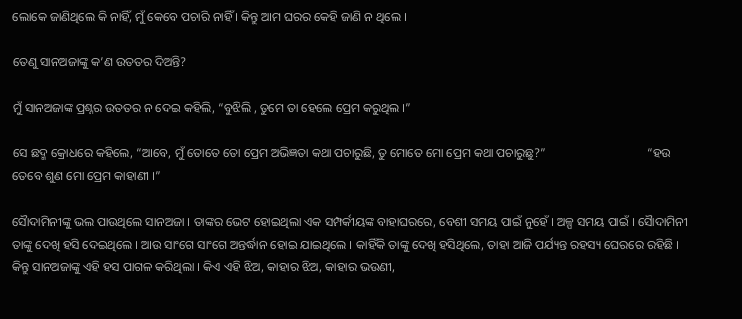ଲୋକେ ଜାଣିଥିଲେ କି ନାହିଁ, ମୁଁ କେବେ ପଚାରି ନାହିଁ । କିନ୍ତୁ ଆମ ଘରର କେହି ଜାଣି ନ ଥିଲେ ।

ତେଣୁ ସାନଅଜାଙ୍କୁ କ’ଣ ଉତତର ଦିଅନ୍ତି?

ମୁଁ ସାନଅଜାଙ୍କ ପ୍ରଶ୍ନର ଉତତର ନ ଦେଇ କହିଲି, “ବୁଝିଲି , ତୁମେ ତା ହେଲେ ପ୍ରେମ କରୁଥିଲ ।”

ସେ ଛଦ୍ମ କ୍ରୋଧରେ କହିଲେ, “ଆବେ, ମୁଁ ତୋତେ ତୋ ପ୍ରେମ ଅଭିଜ୍ଞତା କଥା ପଚାରୁଛି, ତୁ ମୋତେ ମୋ ପ୍ରେମ କଥା ପଚାରୁଛୁ?”                                 “ହଉ ତେବେ ଶୁଣ ମୋ ପ୍ରେମ କାହାଣୀ ।”

ସୈାଦାମିନୀଙ୍କୁ ଭଲ ପାଉଥିଲେ ସାନଅଜା । ତାଙ୍କର ଭେଟ ହୋଇଥିଲା ଏକ ସମ୍ପର୍କୀୟଙ୍କ ବାହାଘରରେ, ବେଶୀ ସମୟ ପାଇଁ ନୁହେଁ । ଅଳ୍ପ ସମୟ ପାଇଁ । ସୈାଦାମିନୀ ତାଙ୍କୁ ଦେଖି ହସି ଦେଇଥିଲେ । ଆଉ ସାଂଗେ ସାଂଗେ ଅନ୍ତର୍ଦ୍ଧାନ ହୋଇ ଯାଇଥିଲେ । କାହିଁକି ତାଙ୍କୁ ଦେଖି ହସିଥିଲେ, ତାହା ଆଜି ପର୍ଯ୍ୟନ୍ତ ରହସ୍ୟ ଘେରରେ ରହିଛି । କିନ୍ତୁ ସାନଅଜାଙ୍କୁ ଏହି ହସ ପାଗଳ କରିଥିଲା । କିଏ ଏହି ଝିଅ, କାହାର ଝିଅ, କାହାର ଭଉଣୀ,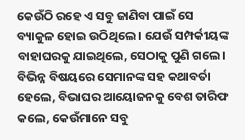କେଉଁଠି ରହେ ଏ ସବୁ ଜାଣିବା ପାଇଁ ସେ ବ୍ୟାକୁଳ ହୋଇ ଉଠିଥିଲେ । ଯେଉଁ ସମ୍ପର୍କୀୟଙ୍କ ବାହାଘରକୁ ଯାଇଥିଲେ, ସେଠାକୁ ପୁଣି ଗଲେ । ବିଭିନ୍ନ ବିଷୟରେ ସେମାନଙ୍କ ସହ କଥାବର୍ତା ହେଲେ, ବିଭାଘର ଆୟୋଜନକୁ ବେଶ ତାରିଫ କଲେ, କେଉଁମାନେ ସବୁ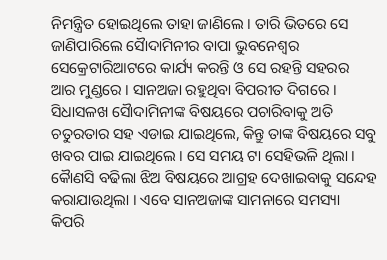ନିମନ୍ତ୍ରିତ ହୋଇଥିଲେ ତାହା ଜାଣିଲେ । ତାରି ଭିତରେ ସେ ଜାଣିପାରିଲେ ସୈାଦାମିନୀର ବାପା ଭୁବନେଶ୍ୱର ସେକ୍ରେଟାରିଆଟରେ କାର୍ଯ୍ୟ କରନ୍ତି ଓ ସେ ରହନ୍ତି ସହରର ଆର ମୁଣ୍ଡରେ । ସାନଅଜା ରହୁଥିବା ବିପରୀତ ଦିଗରେ । ସିଧାସଳଖ ସୈାଦାମିନୀଙ୍କ ବିଷୟରେ ପଚାରିବାକୁ ଅତି ଚତୁରତାର ସହ ଏଡାଇ ଯାଇଥିଲେ, କିନ୍ତୁ ତାଙ୍କ ବିଷୟରେ ସବୁ ଖବର ପାଇ ଯାଇଥିଲେ । ସେ ସମୟ ଟା ସେହିଭଳି ଥିଲା । କୈାଣସି ବଢିଲା ଝିଅ ବିଷୟରେ ଆଗ୍ରହ ଦେଖାଇବାକୁ ସନ୍ଦେହ କରାଯାଉଥିଲା । ଏବେ ସାନଅଜାଙ୍କ ସାମନାରେ ସମସ୍ୟା କିପରି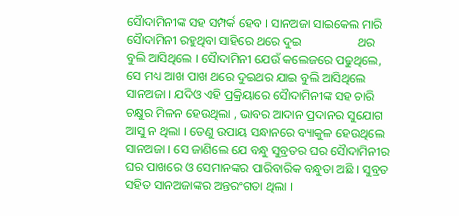ସୈାଦାମିନୀଙ୍କ ସହ ସମ୍ପର୍କ ହେବ । ସାନଅଜା ସାଇକେଲ ମାରି ସୈାଦାମିନୀ ରହୁଥିବା ସାହିରେ ଥରେ ଦୁଇ                  ଥର ବୁଲି ଆସିଥିଲେ । ସୈାଦାମିନୀ ଯେଉଁ କଲେଜରେ ପଢୁଥିଲେ, ସେ ମଧ୍ୟ ଆଖ ପାଖ ଥରେ ଦୁଇଥର ଯାଇ ବୁଲି ଆସିଥିଲେ ସାନଅଜା । ଯଦିଓ ଏହି ପ୍ରକ୍ରିୟାରେ ସୈାଦାମିନୀଙ୍କ ସହ ଚାରି ଚକ୍ଷୁର ମିଳନ ହେଉଥିଲା , ଭାବର ଆଦାନ ପ୍ରଦାନର ସୁଯୋଗ ଆସୁ ନ ଥିଲା । ତେଣୁ ଉପାୟ ସନ୍ଧାନରେ ବ୍ୟାକୁଳ ହେଉଥିଲେ ସାନଅଜା । ସେ ଜାଣିଲେ ଯେ ବନ୍ଧୁ ସୁବ୍ରତର ଘର ସୈାଦାମିନୀର ଘର ପାଖରେ ଓ ସେମାନଙ୍କର ପାରିବାରିକ ବନ୍ଧୁତା ଅଛି । ସୁବ୍ରତ ସହିତ ସାନଅଜାଙ୍କର ଅନ୍ତରଂଗତା ଥିଲା ।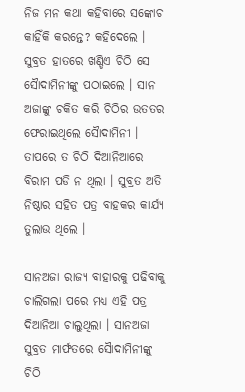ନିଜ ମନ କଥା କହିବାରେ ସଙ୍କୋଚ କାହିଁକି କରନ୍ତେ? କହିଦେଲେ । ସୁବ୍ରତ ହାତରେ ଖଣ୍ଡିଏ ଚିଠି ସେ ସୈାଦାମିନୀଙ୍କୁ ପଠାଇଲେ । ସାନ ଅଜାଙ୍କୁ ଚକିତ କରି ଚିଠିର ଉତତର ଫେରାଇଥିଲେ ସୈାଦାମିନୀ । ତାପରେ ତ ଚିଠି ଦିଆନିଆରେ ବିରାମ ପଡି ନ ଥିଲା । ସୁବ୍ରତ ଅତି ନିଷ୍ଠାର ସହିତ ପତ୍ର ବାହକର କାର୍ଯ୍ୟ ତୁଲାଉ ଥିଲେ ।

ସାନଅଜା ରାଜ୍ୟ ବାହାରକୁ ପଢିବାକୁ ଚାଲିଗଲା ପରେ ମଧ୍ୟ ଏହି ପତ୍ର ଦିଆନିଆ ଚାଲୁଥିଲା । ସାନଅଜା ସୁବ୍ରତ ମାର୍ଫତରେ ସୈାଦାମିନୀଙ୍କୁ ଚିଠି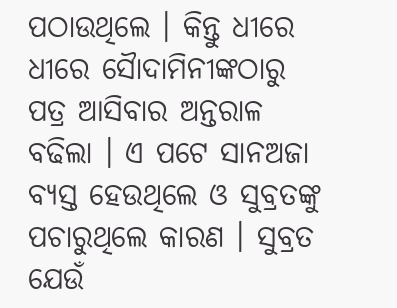ପଠାଉଥିଲେ । କିନ୍ତୁ ଧୀରେ ଧୀରେ ସୈାଦାମିନୀଙ୍କଠାରୁ ପତ୍ର ଆସିବାର ଅନ୍ତରାଳ ବଢିଲା । ଏ ପଟେ ସାନଅଜା ବ୍ୟସ୍ତ ହେଉଥିଲେ ଓ ସୁବ୍ରତଙ୍କୁ ପଚାରୁଥିଲେ କାରଣ । ସୁବ୍ରତ ଯେଉଁ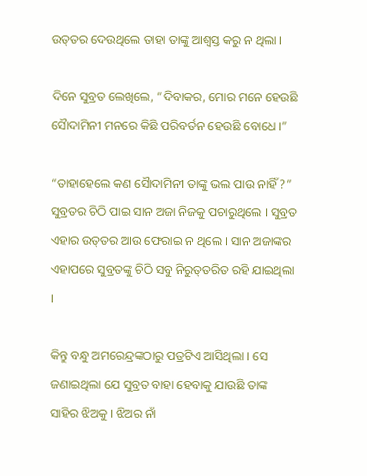ଉତ୍‌ତର ଦେଉଥିଲେ ତାହା ତାଙ୍କୁ ଆଶ୍ୱସ୍ତ କରୁ ନ ଥିଲା ।

ଦିନେ ସୁବ୍ରତ ଲେଖିଲେ, “ଦିବାକର, ମୋର ମନେ ହେଉଛି ସୈାଦାମିନୀ ମନରେ କିଛି ପରିବର୍ତନ ହେଉଛି ବୋଧେ ।”

“ତାହାହେଲେ କଣ ସୈାଦାମିନୀ ତାଙ୍କୁ ଭଲ ପାଉ ନାହିଁ?” ସୁବ୍ରତର ଚିଠି ପାଇ ସାନ ଅଜା ନିଜକୁ ପଚାରୁଥିଲେ । ସୁବ୍ରତ ଏହାର ଉତ୍‌ତର ଆଉ ଫେରାଇ ନ ଥିଲେ । ସାନ ଅଜାଙ୍କର ଏହାପରେ ସୁବ୍ରତଙ୍କୁ ଚିଠି ସବୁ ନିରୁତ୍‌ତରିତ ରହି ଯାଇଥିଲା ।

କିନ୍ତୁ ବନ୍ଧୁ ଅମରେନ୍ଦ୍ରଙ୍କଠାରୁ ପତ୍ରଟିଏ ଆସିଥିଲା । ସେ ଜଣାଇଥିଲା ଯେ ସୁବ୍ରତ ବାହା ହେବାକୁ ଯାଉଛି ତାଙ୍କ ସାହିର ଝିଅକୁ । ଝିଅର ନାଁ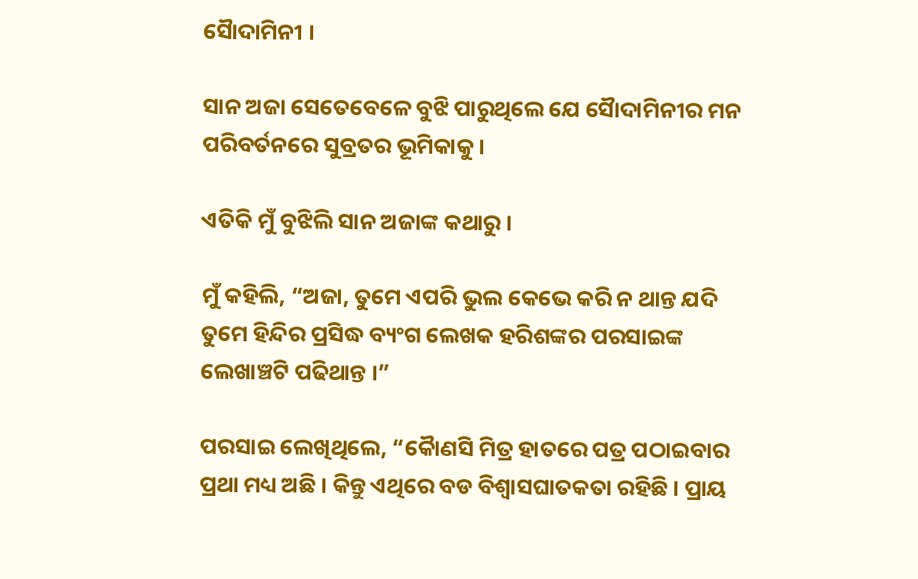ସୈାଦାମିନୀ ।

ସାନ ଅଜା ସେତେବେଳେ ବୁଝି ପାରୁଥିଲେ ଯେ ସୈାଦାମିନୀର ମନ ପରିବର୍ତନରେ ସୁବ୍ରତର ଭୂମିକାକୁ ।

ଏତିକି ମୁଁ ବୁଝିଲି ସାନ ଅଜାଙ୍କ କଥାରୁ ।

ମୁଁ କହିଲି, “ଅଜା, ତୁମେ ଏପରି ଭୁଲ କେଭେ କରି ନ ଥାନ୍ତ ଯଦି ତୁମେ ହିନ୍ଦିର ପ୍ରସିଦ୍ଧ ବ୍ୟଂଗ ଲେଖକ ହରିଶଙ୍କର ପରସାଇଙ୍କ ଲେଖାଞ୍ଚଟି ପଢିଥାନ୍ତ ।”

ପରସାଇ ଲେଖିଥିଲେ, “କୈାଣସି ମିତ୍ର ହାତରେ ପତ୍ର ପଠାଇବାର ପ୍ରଥା ମଧ୍ୟ ଅଛି । କିନ୍ତୁ ଏଥିରେ ବଡ ବିଶ୍ୱାସଘାତକତା ରହିଛି । ପ୍ରାୟ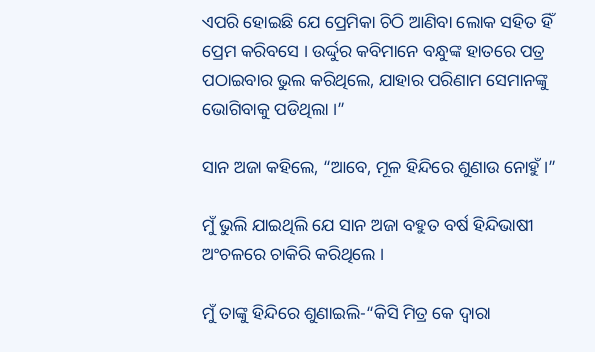ଏପରି ହୋଇଛି ଯେ ପ୍ରେମିକା ଚିଠି ଆଣିବା ଲୋକ ସହିତ ହିଁ ପ୍ରେମ କରିବସେ । ଉର୍ଦ୍ଦୁର କବିମାନେ ବନ୍ଧୁଙ୍କ ହାତରେ ପତ୍ର ପଠାଇବାର ଭୁଲ କରିଥିଲେ, ଯାହାର ପରିଣାମ ସେମାନଙ୍କୁ ଭୋଗିବାକୁ ପଡିଥିଲା ।”

ସାନ ଅଜା କହିଲେ, “ଆବେ, ମୂଳ ହିନ୍ଦିରେ ଶୁଣାଉ ନୋହୁଁ ।”

ମୁଁ ଭୁଲି ଯାଇଥିଲି ଯେ ସାନ ଅଜା ବହୁତ ବର୍ଷ ହିନ୍ଦିଭାଷୀ ଅଂଚଳରେ ଚାକିରି କରିଥିଲେ ।

ମୁଁ ତାଙ୍କୁ ହିନ୍ଦିରେ ଶୁଣାଇଲି-“କିସି ମିତ୍ର କେ ଦ୍ୱାରା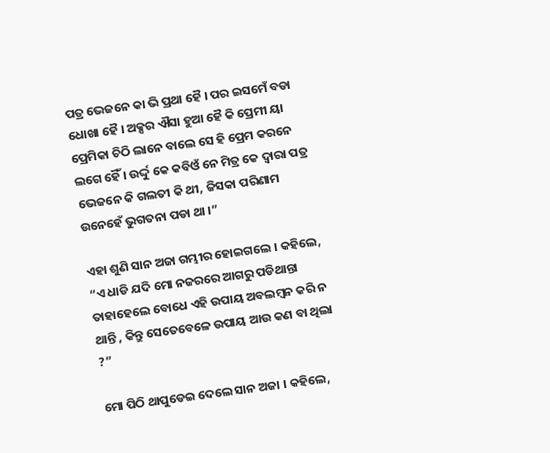ପତ୍ର ଭେଜନେ କା ଭି ପ୍ରଥା ହୈ । ପର ଇସମେଁ ବଡା ଧୋଖା ହୈ । ଅକ୍ସର ଐସା ହୁଆ ହୈ କି ପ୍ରେମୀ ୟା ପ୍ରେମିକା ଚିଠି ଲାନେ ବାଲେ ସେ ହି ପ୍ରେମ କରନେ ଲଗେ ହୈଁ । ଉର୍ଦ୍ଦୁ କେ କବିଓଁ ନେ ମିତ୍ର କେ ଦ୍ୱାରା ପତ୍ର ଭେଜନେ କି ଗଲତୀ କି ଥୀ, ଜିସକା ପରିଣାମ ଉନେହେଁ ଭୁଗତନା ପଡା ଥା ।”

ଏହା ଶୁଣି ସାନ ଅଜା ଗମ୍ଭୀର ହୋଇଗଲେ । କହିଲେ, “ଏ ଧାଡି ଯଦି ମୋ ନଜରରେ ଆଗରୁ ପଡିଥାନ୍ତା ତାହାହେଲେ ବୋଧେ ଏହି ଉପାୟ ଅବଲମ୍ବନ କରି ନ ଥାନ୍ତି , କିନ୍ତୁ ସେତେବେଳେ ଉପାୟ ଆଉ କଣ ବା ଥିଲା ?”

ମୋ ପିଠି ଥାପୁଡେଇ ଦେଲେ ସାନ ଅଜା । କହିଲେ,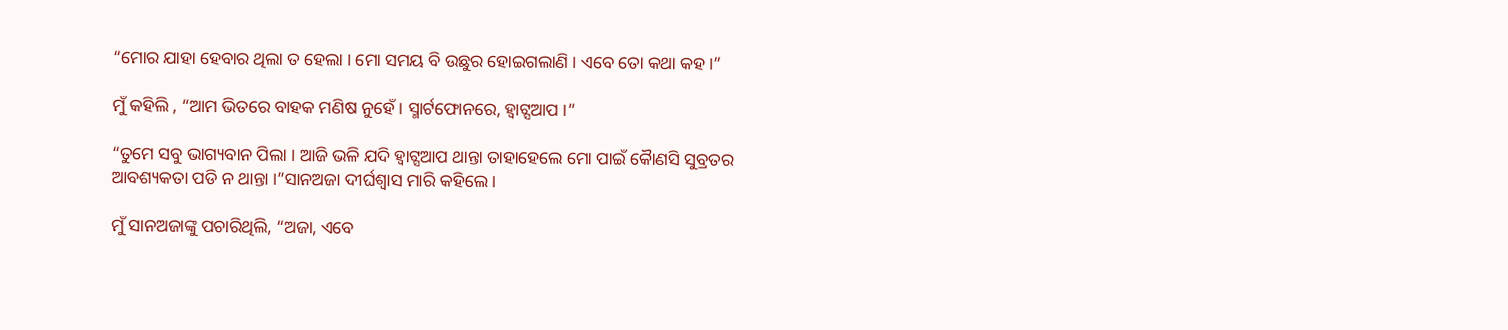“ମୋର ଯାହା ହେବାର ଥିଲା ତ ହେଲା । ମୋ ସମୟ ବି ଉଛୁର ହୋଇଗଲାଣି । ଏବେ ତୋ କଥା କହ ।”

ମୁଁ କହିଲି , “ଆମ ଭିତରେ ବାହକ ମଣିଷ ନୁହେଁ । ସ୍ମାର୍ଟଫୋନରେ, ହ୍ୱାଟ୍ସଆପ ।”

“ତୁମେ ସବୁ ଭାଗ୍ୟବାନ ପିଲା । ଆଜି ଭଳି ଯଦି ହ୍ୱାଟ୍ସଆପ ଥାନ୍ତା ତାହାହେଲେ ମୋ ପାଇଁ କୈାଣସି ସୁବ୍ରତର ଆବଶ୍ୟକତା ପଡି ନ ଥାନ୍ତା ।”ସାନଅଜା ଦୀର୍ଘଶ୍ୱାସ ମାରି କହିଲେ ।

ମୁଁ ସାନଅଜାଙ୍କୁ ପଚାରିଥିଲି, “ଅଜା, ଏବେ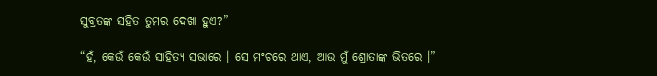ସୁବ୍ରତଙ୍କ ସହିତ ତୁମର ଦେଖା ହୁଏ?”

“ହଁ, କେଉଁ କେଉଁ ସାହିତ୍ୟ ସଭାରେ । ସେ ମଂଚରେ ଥାଏ, ଆଉ ମୁଁ ଶ୍ରୋତାଙ୍କ ଭିତରେ ।”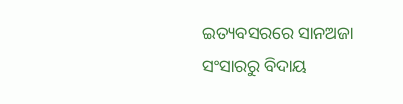ଇତ୍ୟବସରରେ ସାନଅଜା ସଂସାରରୁ ବିଦାୟ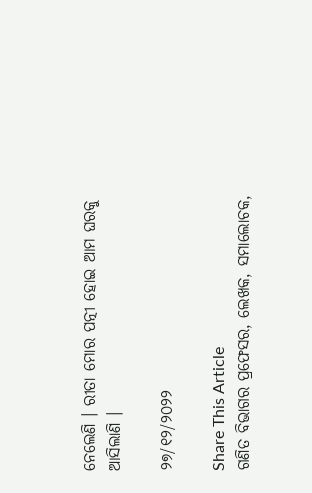ନେଲେଣି । ରୀତା ମୋର ପତ୍ନୀ ହୋଇ ଆମ ଘରକୁ ଆସିଲାଣି ।

୨୭/୧୨/୨୦୨୨

Share This Article
ଗଣିତ ବିଭାଗର ପ୍ରଫେସର, ଲେଖକ, ସମାଲୋଚକ,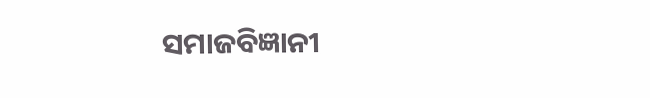ସମାଜବିଜ୍ଞାନୀ